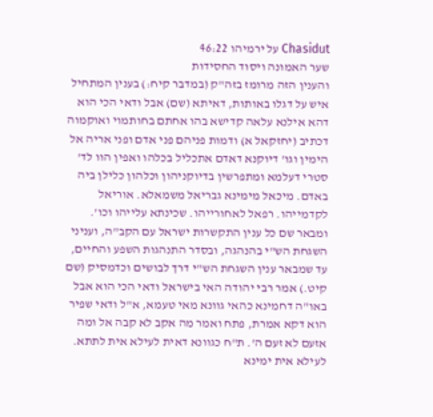Chasidut על ירמיהו 46:22
שער האמונה ויסוד החסידות
והענין הזה מרומז בזה"ק (במדבר קיח:) בענין המתחיל איש על דגלו באותות, דאיתא (שם) אבל ודאי הכי הוא דהא אילנא עלאה קדישא בהו אחתם בחותמוי ואוקמוה דכתיב (יחזקאל א) ודמות פניהם פני אדם ופני אריה אל הימין וגו' דיוקנא דאדם אתכליל בכלהו ואפין הוו לד' סטרי דעלמא ומתפרשין בדיוקניהון וכלהון כלילן ביה באדם. מיכאל מימינא גבריאל משמאלא. אוריאל לקדמייהו. רפאל לאחורייהו. שכינתא עלייהו וכו'. ומבאר שם כל ענין התקשרות ישראל עם הקב"ה, ועניני השגחת הש"י בהנהגה, ובסדר התנהגות השפע והחיים, עד שמבאר ענין השגחת הש"י דרך לבושים וכדמסיק (שם קיט.) אמר רבי יהודה האי בישראל ודאי הכי הוא אבל באו"ה דחמינא כהאי גוונא מאי טעמא, א"ל ודאי שפיר הוא דקא אמרת, פתח ואמר מה אקב לא קבה אל ומה אזעם לא זעם ה'. ת"ח כגוונא דאית לעילא אית לתתא. לעילא אית ימינא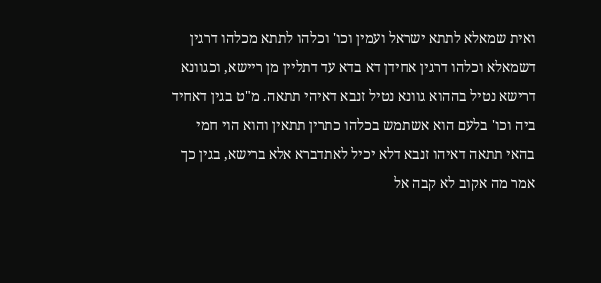ואית שמאלא לתתא ישראל ועמין וכו' וכלהו לתתא מכלהו דרגין דשמאלא וכלהו דרגין אחידן דא בדא עד דתליין מן ריישא, וכגוונא דרישא נטיל בההוא גוונא נטיל זנבא דאיהי תתאה. מ"ט בגין דאחיד ביה וכו' בלעם הוא אשתמש בכלהו כתרין תתאין והוא הוי חמי בהאי תתאה דאיהו זנבא דלא יכיל לאתדברא אלא ברישא, בגין כך אמר מה אקוב לא קבה אל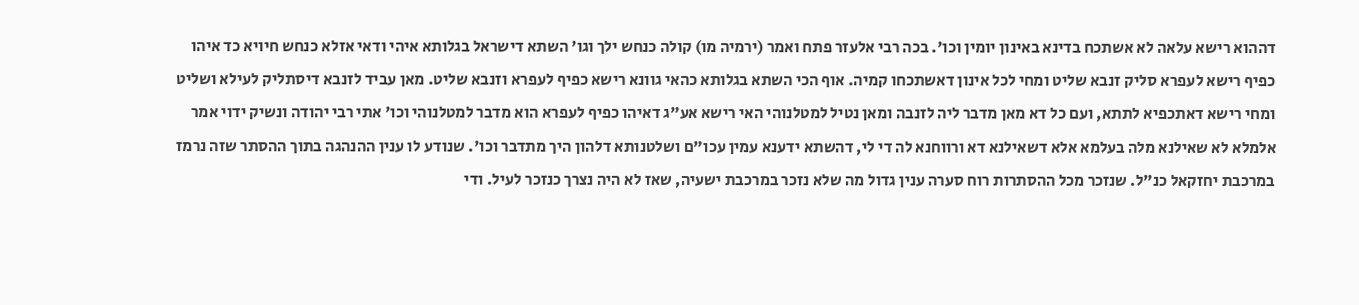דההוא רישא עלאה לא אשתכח בדינא באינון יומין וכו'. בכה רבי אלעזר פתח ואמר (ירמיה מו) קולה כנחש ילך וגו' השתא דישראל בגלותא איהי ודאי אזלא כנחש חיויא כד איהו כפיף רישא לעפרא סליק זנבא שליט ומחי לכל אינון דאשתכחו קמיה. אוף הכי השתא בגלותא כהאי גוונא רישא כפיף לעפרא וזנבא שליט. מאן עביד לזנבא דיסתליק לעילא ושליט ומחי רישא דאתכפיא לתתא, ועם כל דא מאן מדבר ליה לזנבה ומאן נטיל למטלנוהי האי רישא אע"ג דאיהו כפיף לעפרא הוא מדבר למטלנוהי וכו' אתי רבי יהודה ונשיק ידוי אמר אלמלא לא שאילנא מלה בעלמא אלא דשאילנא דא ורווחנא לה די לי, דהשתא ידענא עמין עכו"ם ושלטנותא דלהון היך מתדבר וכו'. שנודע לו ענין ההנהגה בתוך ההסתר שזה נרמז במרכבת יחזקאל כנ"ל. שנזכר מכל ההסתרות רוח סערה ענין גדול מה שלא נזכר במרכבת ישעיה, שאז לא היה נצרך כנזכר לעיל. ודי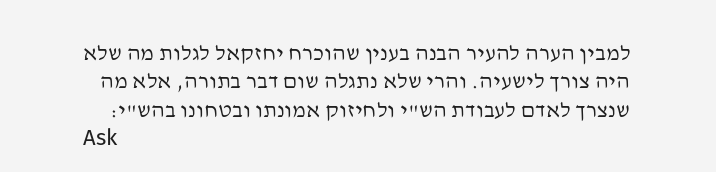למבין הערה להעיר הבנה בענין שהוכרח יחזקאל לגלות מה שלא היה צורך לישעיה. והרי שלא נתגלה שום דבר בתורה, אלא מה שנצרך לאדם לעבודת הש"י ולחיזוק אמונתו ובטחונו בהש"י:
Ask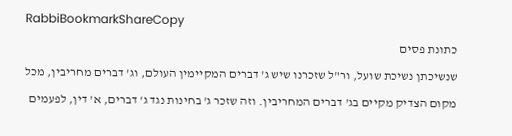RabbiBookmarkShareCopy
כתונת פסים
שנשיכתן נשיכת שועל, ור"ל שזכרנו שיש ג' דברים המקיימין העולם, וג' דברים מחריבין, מכל מקום הצדיק מקיים בג' דברים המחריבין. וזה שזכר ג' בחינות נגד ג' דברים, א' דין, לפעמים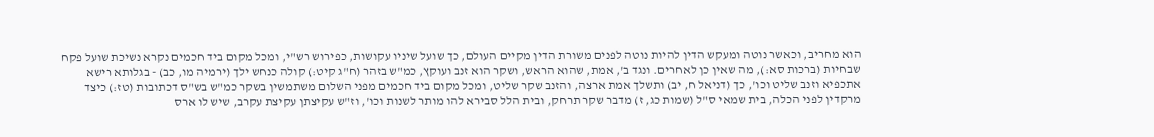הוא מחריב, וכאשר נוטה ומעקש הדין להיות נוטה לפנים משורת הדין מקיים העולם, כך שועל שיניו עקושות, כפירוש רש"י, ומכל מקום ביד חכמים נקרא נשיכת שועל פקח שבחיות (ברכות סא:), מה שאין כן לאחרים. ונגד ב', אמת, שהוא הראש, ושקר הוא זנב ועוקץ, כמ"ש בזהר (ח"ג קיט:) קולה כנחש ילך (ירמיה מו, כב) - בגלותא רישא אתכפיא וזנב שליט וכו', כך (דניאל ח, יב) ותשלך אמת ארצה, והזנב שקר שליט, ומכל מקום ביד חכמים מפני השלום משתמשין בשקר כמ"ש בש"ס דכתובות (טז:) כיצד מרקדין לפני הכלה, בית שמאי ס"ל (שמות כג, ז) מדבר שקר תרחק, ובית הלל סבירא להו מותר לשנות וכו', וז"ש עקיצתן עקיצת עקרב, שיש לו ארס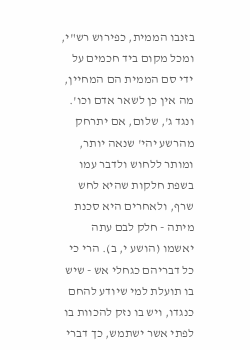בזנבו הממית, כפירוש רש"י, ומכל מקום ביד חכמים על ידי סם הממית הם המחיין, מה אין כן לשאר אדם וכו'. ונגד ג', שלום, אם יתרחק מהרשע יהי' שנאה יותר, ומותר ללחוש ולדבר עמו בשפת חלקות שהיא לחש שרף, ולאחרים היא סכנת מיתה - חלק לבם עתה יאשמו (הושע י, ב). הרי כי כל דבריהם כגחלי אש - שיש בו תועלת למי שיודע להחם כנגדו, ויש בו נזק להכוות בו לפתי אשר ישתמש, כך דברי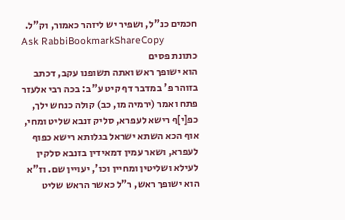חכמים כנ"ל, ושפיר יש ליזהר כאמור, וק"ל.
Ask RabbiBookmarkShareCopy
כתונת פסים
הוא ישופך ראש ואתה תשופנו עקב, דכתב בזוהר פ' במדבר דף קיט ע"ב: בכה רבי אלעזר פתח ואמר (ירמיה מו, כב) קולה כנחש ילך, כפ[י]ף רישא לעפרא, סליק זנבא שליט ומחי, אוף הכא השתא ישראל בגלותא רישא כפוף לעפרא, ושאר עמין דמאידין בזנבא סלקין לעילא ושליטין ומחיין וכו', יעויין שם. וז"א הוא ישופך ראש, ר"ל כאשר הראש שליט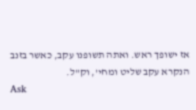אז ישופך ראש. ואתה תשופנו עקב, כאשר בזנב הנקרא עקב שליט ומחי', וק"ל.
Ask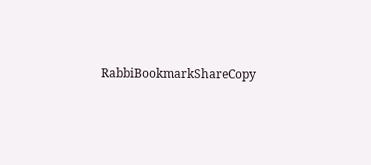RabbiBookmarkShareCopy